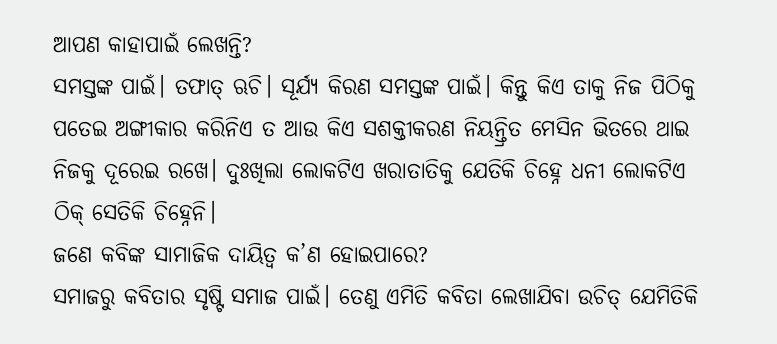ଆପଣ କାହାପାଇଁ ଲେଖନ୍ତି?
ସମସ୍ତଙ୍କ ପାଇଁ। ତଫାତ୍ ଋଚି। ସୂର୍ଯ୍ୟ କିରଣ ସମସ୍ତଙ୍କ ପାଇଁ। କିନ୍ତୁ କିଏ ତାକୁ ନିଜ ପିଠିକୁ ପତେଇ ଅଙ୍ଗୀକାର କରିନିଏ ତ ଆଉ କିଏ ସଶକ୍ତୀକରଣ ନିୟନ୍ତ୍ରିତ ମେସିନ ଭିତରେ ଥାଇ ନିଜକୁ ଦୂରେଇ ରଖେ। ଦୁଃଖିଲା ଲୋକଟିଏ ଖରାତାତିକୁ ଯେତିକି ଚିହ୍ନେ ଧନୀ ଲୋକଟିଏ ଠିକ୍ ସେତିକି ଚିହ୍ନେନି।
ଜଣେ କବିଙ୍କ ସାମାଜିକ ଦାୟିତ୍ବ କ’ଣ ହୋଇପାରେ?
ସମାଜରୁ କବିତାର ସୃଷ୍ଟି ସମାଜ ପାଇଁ। ତେଣୁ ଏମିତି କବିତା ଲେଖାଯିବା ଉଚିତ୍ ଯେମିତିକି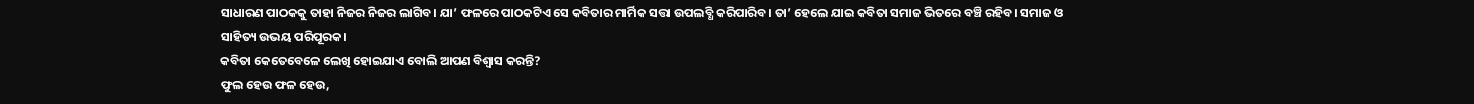ସାଧାରଣ ପାଠକକୁ ତାହା ନିଜର ନିଜର ଲାଗିବ। ଯା’ ଫଳରେ ପାଠକଟିଏ ସେ କବିତାର ମାର୍ମିକ ସତ୍ତା ଉପଲବ୍ଧି କରିପାରିବ। ତା’ ହେଲେ ଯାଇ କବିତା ସମାଜ ଭିତରେ ବଞ୍ଚି ରହିବ। ସମାଜ ଓ ସାହିତ୍ୟ ଉଭୟ ପରିପୂରକ।
କବିତା କେତେବେଳେ ଲେଖି ହୋଇଯାଏ ବୋଲି ଆପଣ ବିଶ୍ବାସ କରନ୍ତି?
ଫୁଲ ହେଉ ଫଳ ହେଉ,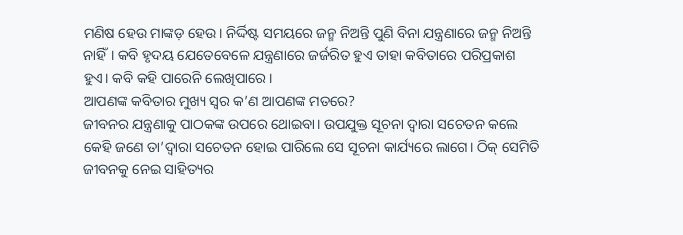ମଣିଷ ହେଉ ମାଙ୍କଡ଼ ହେଉ। ନିର୍ଦ୍ଦିଷ୍ଟ ସମୟରେ ଜନ୍ମ ନିଅନ୍ତି ପୁଣି ବିନା ଯନ୍ତ୍ରଣାରେ ଜନ୍ମ ନିଅନ୍ତି ନାହିଁ। କବି ହୃଦୟ ଯେତେବେଳେ ଯନ୍ତ୍ରଣାରେ ଜର୍ଜରିତ ହୁଏ ତାହା କବିତାରେ ପରିପ୍ରକାଶ ହୁଏ। କବି କହି ପାରେନି ଲେଖିପାରେ।
ଆପଣଙ୍କ କବିତାର ମୁଖ୍ୟ ସ୍ବର କ’ଣ ଆପଣଙ୍କ ମତରେ?
ଜୀବନର ଯନ୍ତ୍ରଣାକୁ ପାଠକଙ୍କ ଉପରେ ଥୋଇବା। ଉପଯୁକ୍ତ ସୂଚନା ଦ୍ବାରା ସଚେତନ କଲେ କେହି ଜଣେ ତା’ଦ୍ବାରା ସଚେତନ ହୋଇ ପାରିଲେ ସେ ସୂଚନା କାର୍ଯ୍ୟରେ ଲାଗେ। ଠିକ୍ ସେମିତି ଜୀବନକୁ ନେଇ ସାହିତ୍ୟର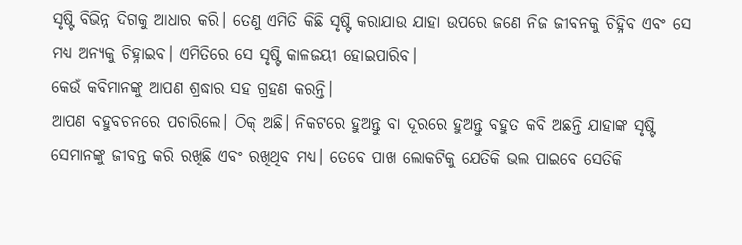ସୃଷ୍ଟି ବିଭିନ୍ନ ଦିଗକୁ ଆଧାର କରି। ତେଣୁ ଏମିତି କିଛି ସୃଷ୍ଟି କରାଯାଉ ଯାହା ଉପରେ ଜଣେ ନିଜ ଜୀବନକୁ ଚିହ୍ନିବ ଏବଂ ସେ ମଧ୍ୟ ଅନ୍ୟକୁ ଚିହ୍ନାଇବ। ଏମିତିରେ ସେ ସୃଷ୍ଟି କାଳଜୟୀ ହୋଇପାରିବ।
କେଉଁ କବିମାନଙ୍କୁ ଆପଣ ଶ୍ରଦ୍ଧାର ସହ ଗ୍ରହଣ କରନ୍ତି।
ଆପଣ ବହୁବଚନରେ ପଚାରିଲେ। ଠିକ୍ ଅଛି। ନିକଟରେ ହୁଅନ୍ତୁ ବା ଦୂରରେ ହୁଅନ୍ତୁ ବହୁତ କବି ଅଛନ୍ତି ଯାହାଙ୍କ ସୃଷ୍ଟି ସେମାନଙ୍କୁ ଜୀବନ୍ତ କରି ରଖିଛି ଏବଂ ରଖିଥିବ ମଧ୍ୟ। ତେବେ ପାଖ ଲୋକଟିକୁ ଯେତିକି ଭଲ ପାଇବେ ସେତିକି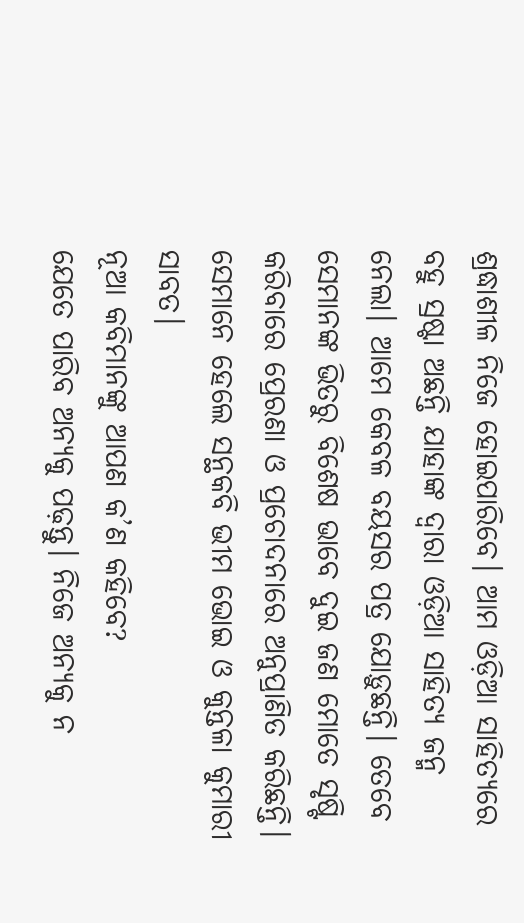ଶ୍ରଦ୍ଧାଶୀଳ ନିଜେ ହୋଇପାରିବେ। ଆମ ଓଡ଼ିଆ ସାହିତ୍ୟରେ ବହୁ ସ୍ରଷ୍ଟା ଅଛନ୍ତି ଯାହାଙ୍କ ଦ୍ବାରା ଓଡ଼ିଆ ସାହିତ୍ୟ ଜନ୍ମ ନେଲା। ଆମେ କେବଳ ବୟସର ପତ୍ର ଯୋଡ଼ୁଛନ୍ତି। ତେବେ ସେମାନଙ୍କ ଭିତରୁ ବିଶେଷ ଭାବେ ଦୁଇ ଜଣ ମୋତେ ସୃଷ୍ଟି କରିବାରେ ପ୍ରେରଣା ଓ ପ୍ରଚୋଦନାରେ ଅନୁପ୍ରାଣିତ କରିଛନ୍ତି। ସେମାନେ ହେଲେ ସନ୍ଥକବି ଭୀମ ଭୋଇ ଓ କୁନ୍ତଳା କୁମାରୀ ସାବତ।
ନୂଆ କବିମାନଙ୍କୁ ଆପଣ କ’ଣ କହିବେ?
ଯେତେ ପାରିବ ଅନ୍ୟକୁ ପଢ଼ନ୍ତୁ। ନିଜେ ଅନ୍ୟକୁ ନ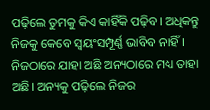ପଢ଼ିଲେ ତୁମକୁ କିଏ କାହିଁକି ପଢ଼ିବ। ଅଧିକନ୍ତୁ ନିଜକୁ କେବେ ସ୍ବୟଂସମ୍ପୂର୍ଣ୍ଣ ଭାବିବ ନାହିଁ। ନିଜଠାରେ ଯାହା ଅଛି ଅନ୍ୟଠାରେ ମଧ୍ୟ ତାହା ଅଛି। ଅନ୍ୟକୁ ପଢ଼ିଲେ ନିଜର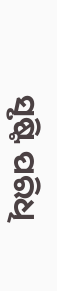ସୃଷ୍ଟି ପରିଧି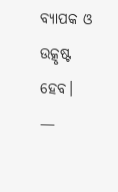ବ୍ୟାପକ ଓ ଉତ୍କୃଷ୍ଟ ହେବ।
—